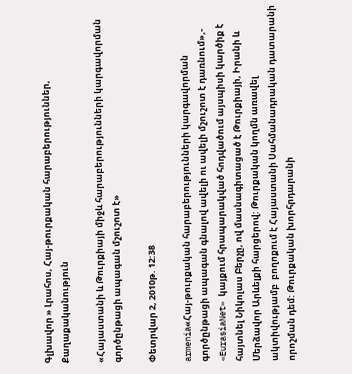Գլխավոր » Լրահոս, Հայ-թուրքական հարաբերություններ, Քաղաքականություն

«Հայաստանի և Թուրքիայի միջև հարաբերությունների կարգավորման գործընթացի ապագան մշուշոտ է»

Փետրվար 2, 2010թ. 12:38

armenia«Հայ-թուրքական հարաբերությունների կարգավորման գործընթացի ապագան գնալով ավելի ու ավելի մշուշոտ է դառնում»,- «EurasiaNet» կայքում հրապարակված հոդվածում այսպիսի կարծիք է հայտնել Նիկոլաս Բերչը, ով մասնագիտացած է Թուրքիայի, Իրանի և Մերձավոր Արևելքի հարցերով: Թուրքական կողմն առավել ակտիվությամբ  բողոքում է Հայաստանի Սահմանադրական դատարանի որոշման դեմ: Թուրքական խորհրդարանի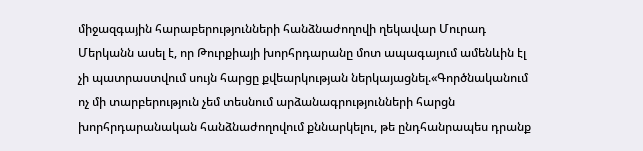միջազգային հարաբերությունների հանձնաժողովի ղեկավար Մուրադ Մերկանն ասել է, որ Թուրքիայի խորհրդարանը մոտ ապագայում ամենևին էլ չի պատրաստվում սույն հարցը քվեարկության ներկայացնել.«Գործնականում ոչ մի տարբերություն չեմ տեսնում արձանագրությունների հարցն խորհրդարանական հանձնաժողովում քննարկելու, թե ընդհանրապես դրանք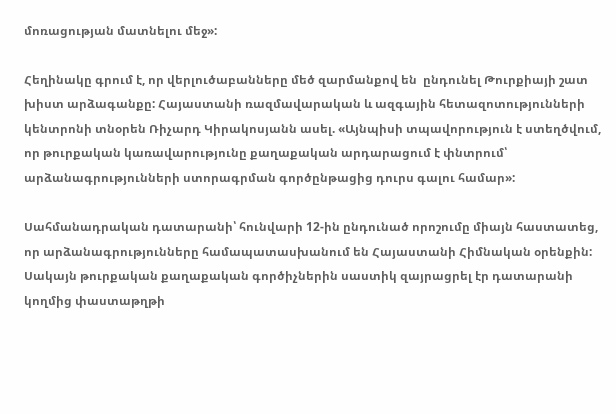մոռացության մատնելու մեջ»:

Հեղինակը գրում է, որ վերլուծաբանները մեծ զարմանքով են  ընդունել Թուրքիայի շատ խիստ արձագանքը: Հայաստանի ռազմավարական և ազգային հետազոտությունների կենտրոնի տնօրեն Ռիչարդ Կիրակոսյանն ասել. «Այնպիսի տպավորություն է ստեղծվում, որ թուրքական կառավարությունը քաղաքական արդարացում է փնտրում՝ արձանագրությունների ստորագրման գործընթացից դուրս գալու համար»:

Սահմանադրական դատարանի՝ հունվարի 12-ին ընդունած որոշումը միայն հաստատեց, որ արձանագրությունները համապատասխանում են Հայաստանի Հիմնական օրենքին: Սակայն թուրքական քաղաքական գործիչներին սաստիկ զայրացրել էր դատարանի կողմից փաստաթղթի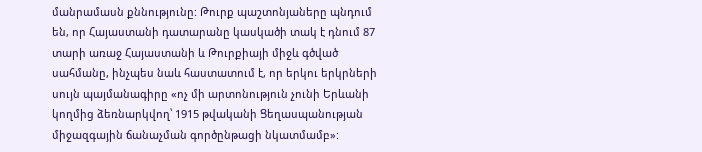մանրամասն քննությունը: Թուրք պաշտոնյաները պնդում են, որ Հայաստանի դատարանը կասկածի տակ է դնում 87 տարի առաջ Հայաստանի և Թուրքիայի միջև գծված սահմանը, ինչպես նաև հաստատում է, որ երկու երկրների սույն պայմանագիրը «ոչ մի արտոնություն չունի Երևանի կողմից ձեռնարկվող՝ 1915 թվականի Ցեղասպանության միջազգային ճանաչման գործընթացի նկատմամբ»: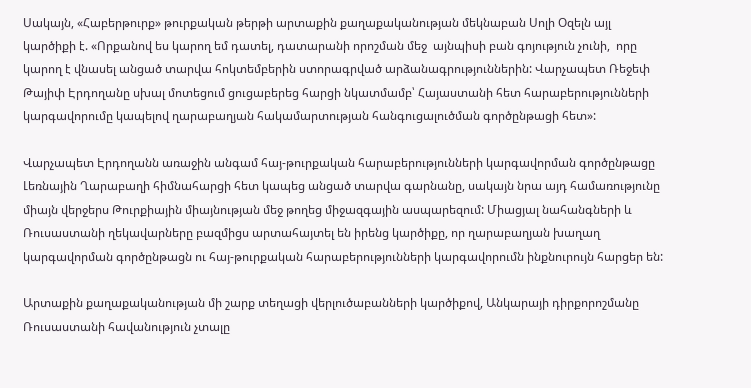Սակայն, «Հաբերթուրք» թուրքական թերթի արտաքին քաղաքականության մեկնաբան Սոլի Օզելն այլ կարծիքի է. «Որքանով ես կարող եմ դատել, դատարանի որոշման մեջ  այնպիսի բան գոյություն չունի,  որը կարող է վնասել անցած տարվա հոկտեմբերին ստորագրված արձանագրություններին: Վարչապետ Ռեջեփ Թայիփ Էրդողանը սխալ մոտեցում ցուցաբերեց հարցի նկատմամբ՝ Հայաստանի հետ հարաբերությունների կարգավորումը կապելով ղարաբաղյան հակամարտության հանգուցալուծման գործընթացի հետ»:

Վարչապետ Էրդողանն առաջին անգամ հայ-թուրքական հարաբերությունների կարգավորման գործընթացը Լեռնային Ղարաբաղի հիմնահարցի հետ կապեց անցած տարվա գարնանը, սակայն նրա այդ համառությունը միայն վերջերս Թուրքիային միայնության մեջ թողեց միջազգային ասպարեզում: Միացյալ նահանգների և Ռուսաստանի ղեկավարները բազմիցս արտահայտել են իրենց կարծիքը, որ ղարաբաղյան խաղաղ կարգավորման գործընթացն ու հայ-թուրքական հարաբերությունների կարգավորումն ինքնուրույն հարցեր են:

Արտաքին քաղաքականության մի շարք տեղացի վերլուծաբանների կարծիքով, Անկարայի դիրքորոշմանը Ռուսաստանի հավանություն չտալը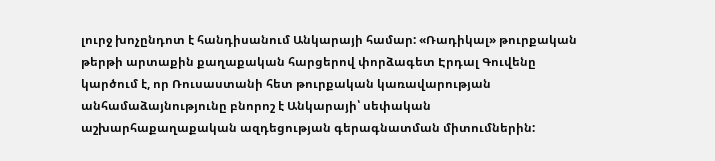լուրջ խոչընդոտ է հանդիսանում Անկարայի համար: «Ռադիկալ» թուրքական թերթի արտաքին քաղաքական հարցերով փորձագետ Էրդալ Գուվենը կարծում է, որ Ռուսաստանի հետ թուրքական կառավարության անհամաձայնությունը բնորոշ է Անկարայի՝ սեփական  աշխարհաքաղաքական ազդեցության գերագնատման միտումներին: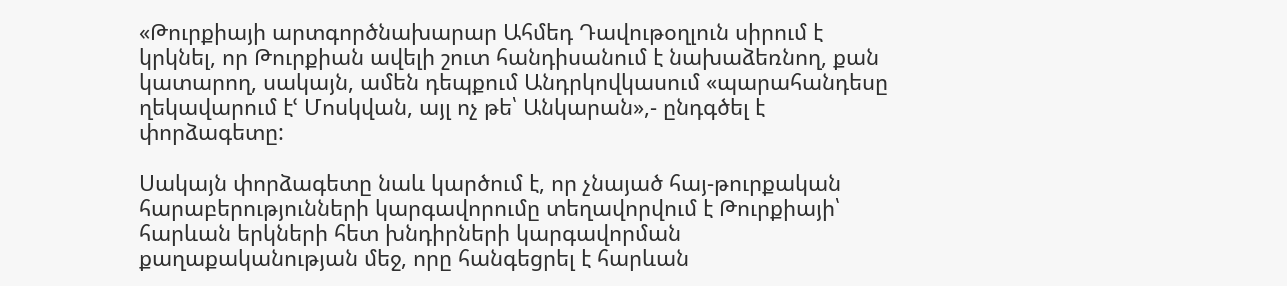«Թուրքիայի արտգործնախարար Ահմեդ Դավութօղլուն սիրում է կրկնել, որ Թուրքիան ավելի շուտ հանդիսանում է նախաձեռնող, քան կատարող, սակայն, ամեն դեպքում Անդրկովկասում «պարահանդեսը ղեկավարում էՙ Մոսկվան, այլ ոչ թե՝ Անկարան»,- ընդգծել է փորձագետը:

Սակայն փորձագետը նաև կարծում է, որ չնայած հայ-թուրքական հարաբերությունների կարգավորումը տեղավորվում է Թուրքիայի՝ հարևան երկների հետ խնդիրների կարգավորման քաղաքականության մեջ, որը հանգեցրել է հարևան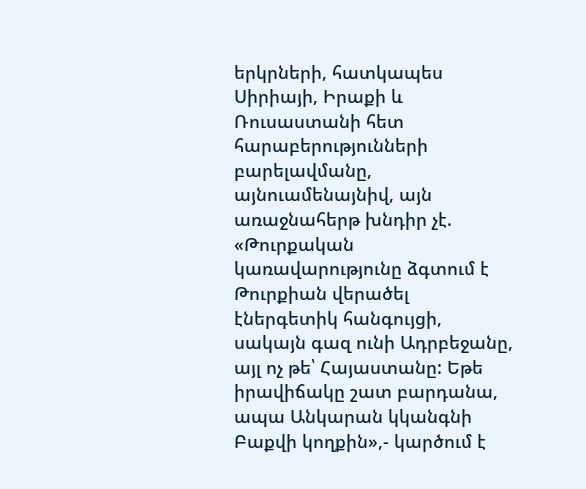երկրների, հատկապես Սիրիայի, Իրաքի և Ռուսաստանի հետ հարաբերությունների բարելավմանը, այնուամենայնիվ, այն առաջնահերթ խնդիր չէ. «Թուրքական կառավարությունը ձգտում է Թուրքիան վերածել էներգետիկ հանգույցի, սակայն գազ ունի Ադրբեջանը, այլ ոչ թե՝ Հայաստանը: Եթե իրավիճակը շատ բարդանա, ապա Անկարան կկանգնի Բաքվի կողքին»,- կարծում է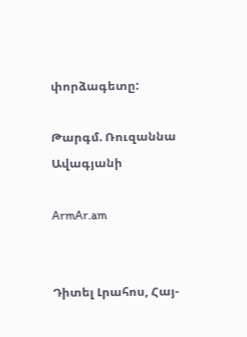փորձագետը:

Թարգմ. Ռուզաննա Ավագյանի

ArmAr.am


Դիտել Լրահոս, Հայ-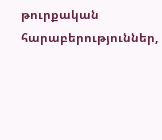թուրքական հարաբերություններ,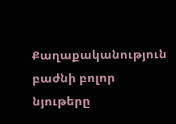Քաղաքականություն բաժնի բոլոր նյութերը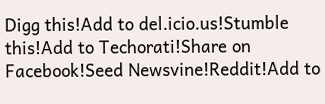Digg this!Add to del.icio.us!Stumble this!Add to Techorati!Share on Facebook!Seed Newsvine!Reddit!Add to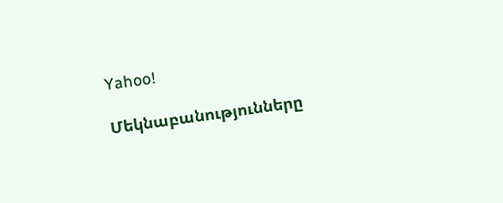Yahoo!

Մեկնաբանությունները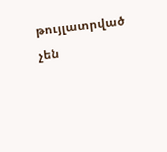թույլատրված չեն